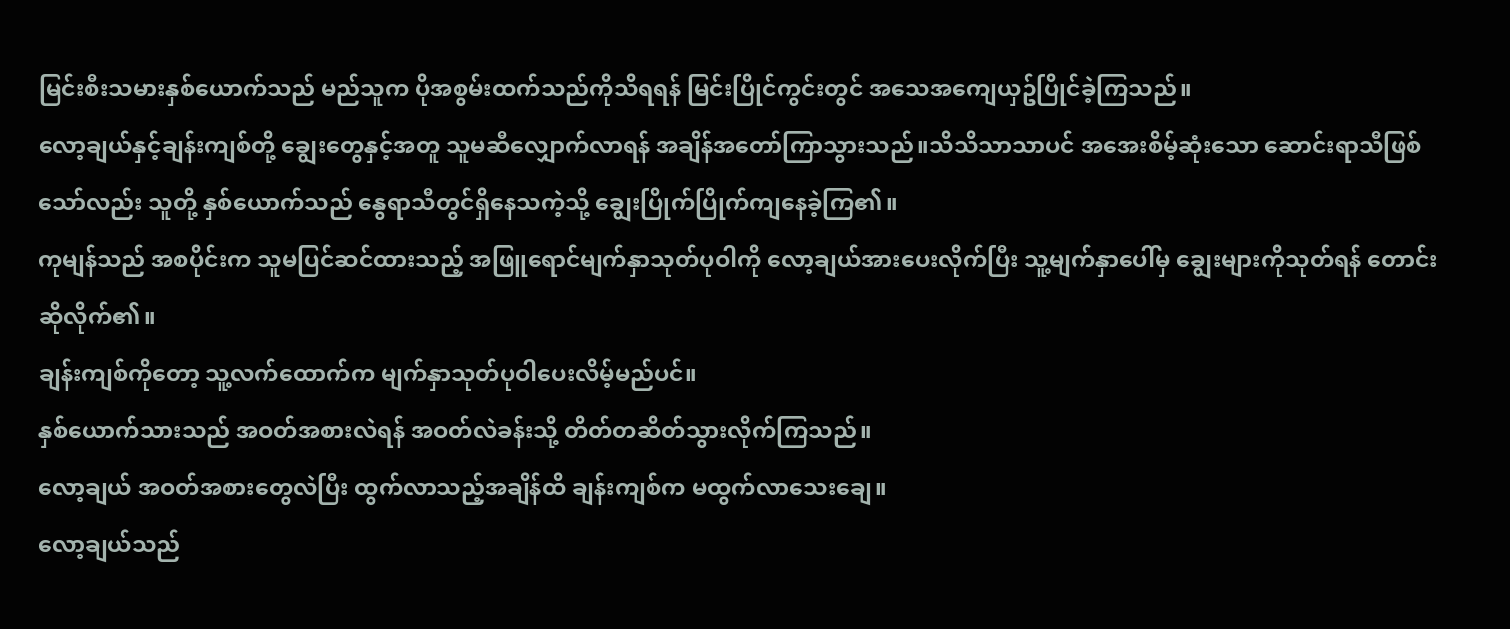မြင်းစီးသမားနှစ်ယောက်သည် မည်သူက ပိုအစွမ်းထက်သည်ကိုသိရရန် မြင်းပြိုင်ကွင်းတွင် အသေအကျေယှဥ်ပြိုင်ခဲ့ကြသည်။
လော့ချယ်နှင့်ချန်းကျစ်တို့ ချွေးတွေနှင့်အတူ သူမဆီလျှောက်လာရန် အချိန်အတော်ကြာသွားသည်။သိသိသာသာပင် အအေးစိမ့်ဆုံးသော ဆောင်းရာသီဖြစ်သော်လည်း သူတို့ နှစ်ယောက်သည် နွေရာသီတွင်ရှိနေသကဲ့သို့ ချွေးပြိုက်ပြိုက်ကျနေခဲ့ကြ၏။
ကုမျန်သည် အစပိုင်းက သူမပြင်ဆင်ထားသည့် အဖြူရောင်မျက်နှာသုတ်ပုဝါကို လော့ချယ်အားပေးလိုက်ပြီး သူ့မျက်နှာပေါ်မှ ချွေးများကိုသုတ်ရန် တောင်းဆိုလိုက်၏။
ချန်းကျစ်ကိုတော့ သူ့လက်ထောက်က မျက်နှာသုတ်ပုဝါပေးလိမ့်မည်ပင်။
နှစ်ယောက်သားသည် အဝတ်အစားလဲရန် အဝတ်လဲခန်းသို့ တိတ်တဆိတ်သွားလိုက်ကြသည်။
လော့ချယ် အဝတ်အစားတွေလဲပြီး ထွက်လာသည့်အချိန်ထိ ချန်းကျစ်က မထွက်လာသေးချေ။
လော့ချယ်သည်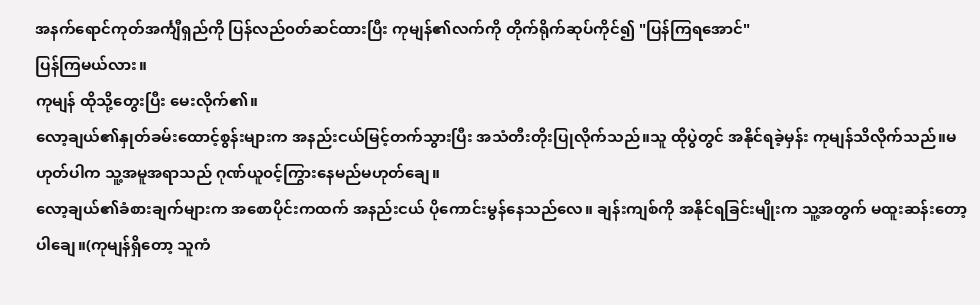အနက်ရောင်ကုတ်အင်္ကျီရှည်ကို ပြန်လည်၀တ်ဆင်ထားပြီး ကုမျန်၏လက်ကို တိုက်ရိုက်ဆုပ်ကိုင်၍ "ပြန်ကြရအောင်"
ပြန်ကြမယ်လား။
ကုမျန် ထိုသို့တွေးပြီး မေးလိုက်၏။
လော့ချယ်၏နှုတ်ခမ်းထောင့်စွန်းများက အနည်းငယ်မြင့်တက်သွားပြီး အသံတီးတိုးပြုလိုက်သည်။သူ ထိုပွဲတွင် အနိုင်ရခဲ့မှန်း ကုမျန်သိလိုက်သည်။မဟုတ်ပါက သူ့အမူအရာသည် ဂုဏ်ယူ၀င့်ကြွားနေမည်မဟုတ်ချေ။
လော့ချယ်၏ခံစားချက်များက အစောပိုင်းကထက် အနည်းငယ် ပိုကောင်းမွန်နေသည်လေ။ ချန်းကျစ်ကို အနိုင်ရခြင်းမျိုးက သူ့အတွက် မထူးဆန်းတော့ပါချေ။(ကုမျန်ရှိတော့ သူကံ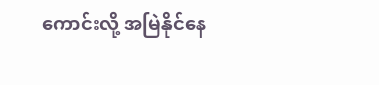ကောင်းလို့ အမြဲနိုင်နေ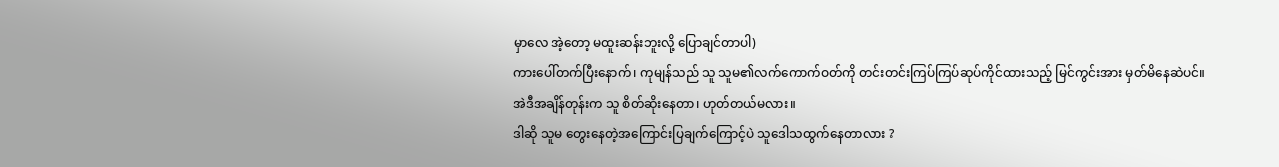မှာလေ အဲ့တော့ မထူးဆန်းဘူးလို့ ပြောချင်တာပါ)
ကားပေါ်တက်ပြီးနောက်၊ ကုမျန်သည် သူ သူမ၏လက်ကောက်ဝတ်ကို တင်းတင်းကြပ်ကြပ်ဆုပ်ကိုင်ထားသည့် မြင်ကွင်းအား မှတ်မိနေဆဲပင်။
အဲဒီအချိန်တုန်းက သူ စိတ်ဆိုးနေတာ၊ ဟုတ်တယ်မလား။
ဒါဆို သူမ တွေးနေတဲ့အကြောင်းပြချက်ကြောင့်ပဲ သူဒေါသထွက်နေတာလား ?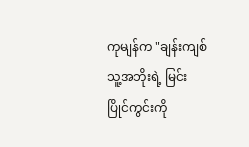ကုမျန်က "ချန်းကျစ် သူ့အဘိုးရဲ့ မြင်းပြိုင်ကွင်းကို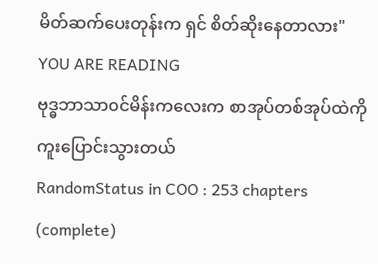မိတ်ဆက်ပေးတုန်းက ရှင် စိတ်ဆိုးနေတာလား"
YOU ARE READING
ဗုဒ္ဓဘာသာ၀င်မိန်းကလေးက စာအုပ်တစ်အုပ်ထဲကို ကူးပြောင်းသွားတယ်
RandomStatus in COO : 253 chapters (complete)